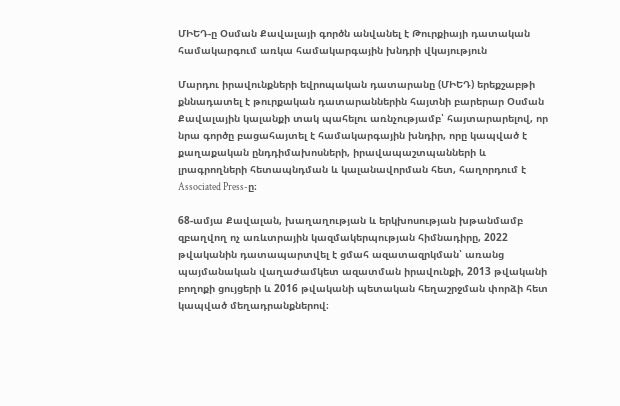ՄԻԵԴ-ը Օսման Քավալայի գործն անվանել է Թուրքիայի դատական համակարգում առկա համակարգային խնդրի վկայություն

Մարդու իրավունքների եվրոպական դատարանը (ՄԻԵԴ) երեքշաբթի քննադատել է թուրքական դատարաններին հայտնի բարերար Օսման Քավալային կալանքի տակ պահելու առնչությամբ՝ հայտարարելով, որ նրա գործը բացահայտել է համակարգային խնդիր, որը կապված է քաղաքական ընդդիմախոսների, իրավապաշտպանների և լրագրողների հետապնդման և կալանավորման հետ, հաղորդում է Associated Press-ը։

68-ամյա Քավալան, խաղաղության և երկխոսության խթանմամբ զբաղվող ոչ առևտրային կազմակերպության հիմնադիրը, 2022 թվականին դատապարտվել է ցմահ ազատազրկման՝ առանց պայմանական վաղաժամկետ ազատման իրավունքի, 2013 թվականի բողոքի ցույցերի և 2016 թվականի պետական հեղաշրջման փորձի հետ կապված մեղադրանքներով։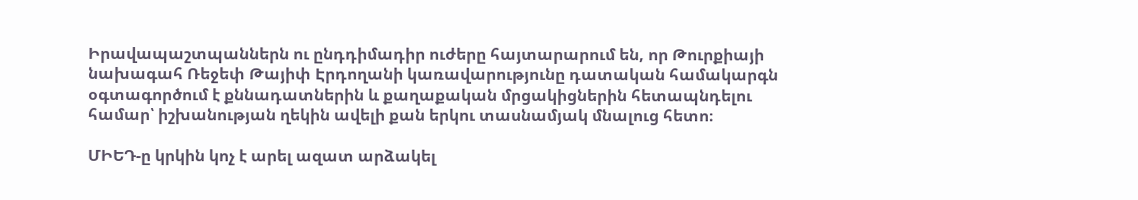Իրավապաշտպաններն ու ընդդիմադիր ուժերը հայտարարում են, որ Թուրքիայի նախագահ Ռեջեփ Թայիփ Էրդողանի կառավարությունը դատական համակարգն օգտագործում է քննադատներին և քաղաքական մրցակիցներին հետապնդելու համար՝ իշխանության ղեկին ավելի քան երկու տասնամյակ մնալուց հետո։

ՄԻԵԴ-ը կրկին կոչ է արել ազատ արձակել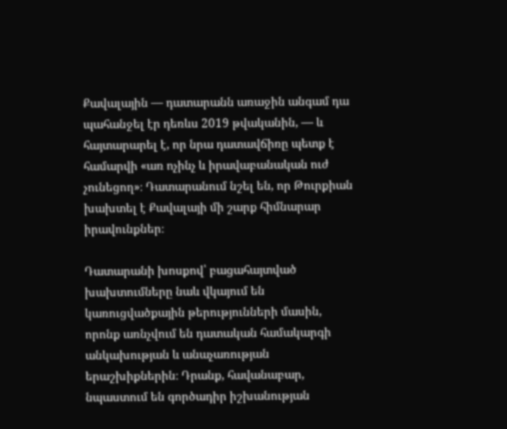Քավալային — դատարանն առաջին անգամ դա պահանջել էր դեռևս 2019 թվականին, — և հայտարարել է, որ նրա դատավճիռը պետք է համարվի «առ ոչինչ և իրավաբանական ուժ չունեցող»։ Դատարանում նշել են, որ Թուրքիան խախտել է Քավալայի մի շարք հիմնարար իրավունքներ։

Դատարանի խոսքով՝ բացահայտված խախտումները նաև վկայում են կառուցվածքային թերությունների մասին, որոնք առնչվում են դատական համակարգի անկախության և անաչառության երաշխիքներին։ Դրանք, հավանաբար, նպաստում են գործադիր իշխանության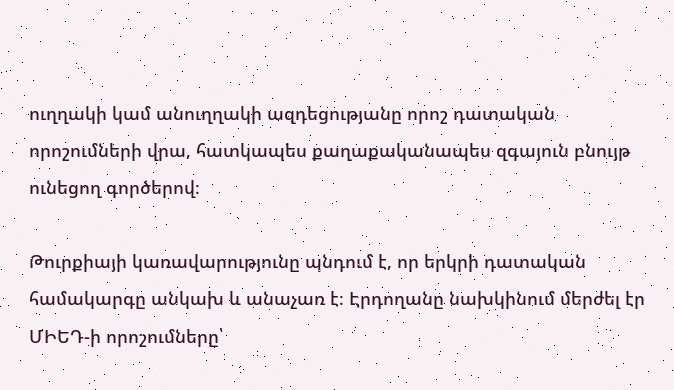ուղղակի կամ անուղղակի ազդեցությանը որոշ դատական որոշումների վրա, հատկապես քաղաքականապես զգայուն բնույթ ունեցող գործերով։

Թուրքիայի կառավարությունը պնդում է, որ երկրի դատական համակարգը անկախ և անաչառ է։ Էրդողանը նախկինում մերժել էր ՄԻԵԴ-ի որոշումները՝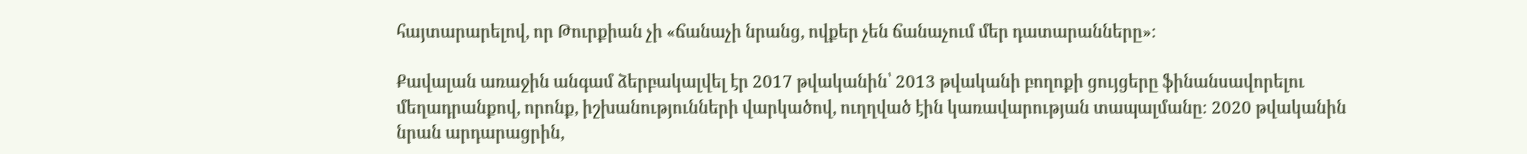հայտարարելով, որ Թուրքիան չի «ճանաչի նրանց, ովքեր չեն ճանաչում մեր դատարանները»։

Քավալան առաջին անգամ ձերբակալվել էր 2017 թվականին՝ 2013 թվականի բողոքի ցույցերը ֆինանսավորելու մեղադրանքով, որոնք, իշխանությունների վարկածով, ուղղված էին կառավարության տապալմանը։ 2020 թվականին նրան արդարացրին,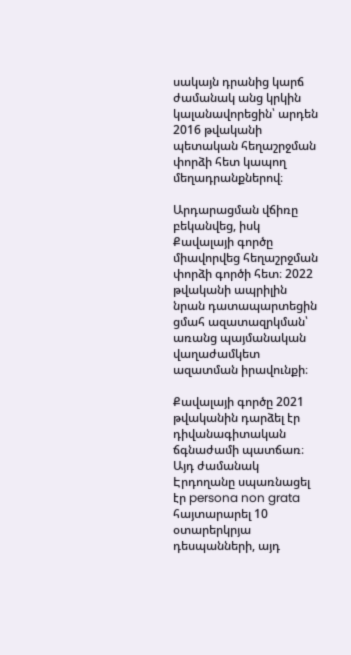սակայն դրանից կարճ ժամանակ անց կրկին կալանավորեցին՝ արդեն 2016 թվականի պետական հեղաշրջման փորձի հետ կապող մեղադրանքներով։

Արդարացման վճիռը բեկանվեց, իսկ Քավալայի գործը միավորվեց հեղաշրջման փորձի գործի հետ։ 2022 թվականի ապրիլին նրան դատապարտեցին ցմահ ազատազրկման՝ առանց պայմանական վաղաժամկետ ազատման իրավունքի։

Քավալայի գործը 2021 թվականին դարձել էր դիվանագիտական ճգնաժամի պատճառ։ Այդ ժամանակ Էրդողանը սպառնացել էր persona non grata հայտարարել 10 օտարերկրյա դեսպանների, այդ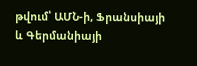թվում՝ ԱՄՆ-ի, Ֆրանսիայի և Գերմանիայի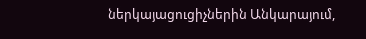ներկայացուցիչներին Անկարայում,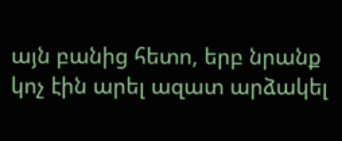այն բանից հետո, երբ նրանք կոչ էին արել ազատ արձակել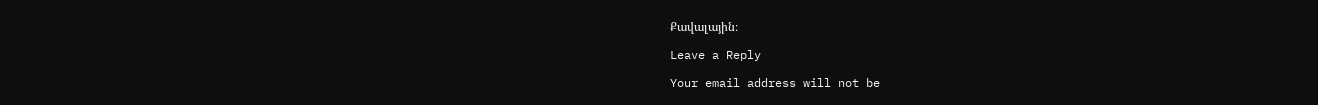Քավալային։

Leave a Reply

Your email address will not be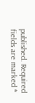published. Required fields are marked *